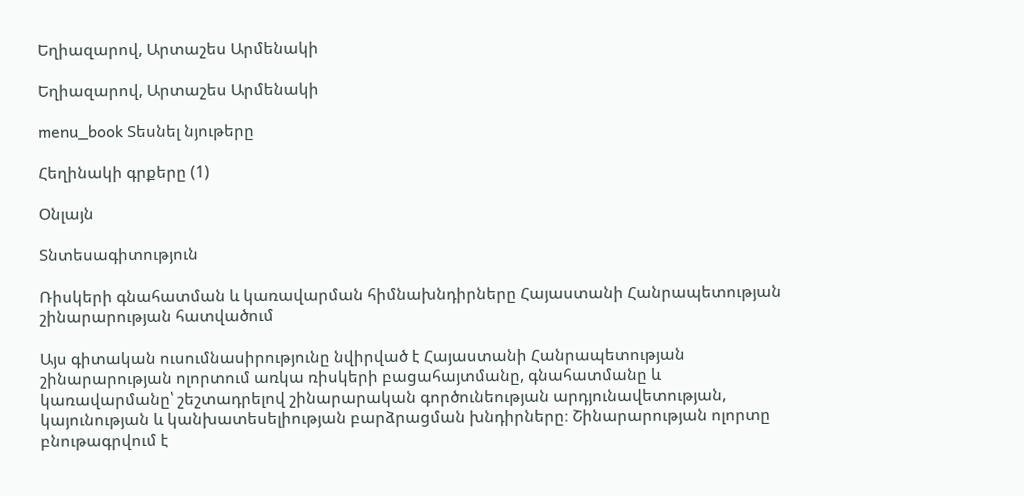Եղիազարով, Արտաշես Արմենակի

Եղիազարով, Արտաշես Արմենակի

menu_book Տեսնել նյութերը

Հեղինակի գրքերը (1)

Օնլայն

Տնտեսագիտություն

Ռիսկերի գնահատման և կառավարման հիմնախնդիրները Հայաստանի Հանրապետության շինարարության հատվածում

Այս գիտական ուսումնասիրությունը նվիրված է Հայաստանի Հանրապետության շինարարության ոլորտում առկա ռիսկերի բացահայտմանը, գնահատմանը և կառավարմանը՝ շեշտադրելով շինարարական գործունեության արդյունավետության, կայունության և կանխատեսելիության բարձրացման խնդիրները։ Շինարարության ոլորտը բնութագրվում է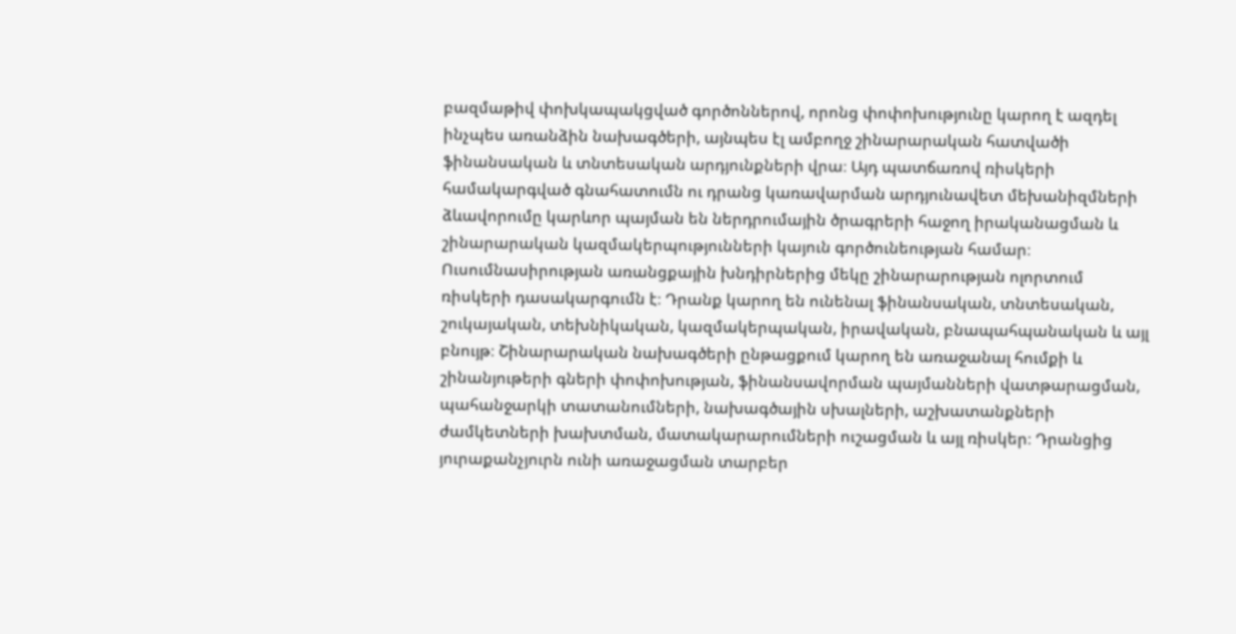բազմաթիվ փոխկապակցված գործոններով, որոնց փոփոխությունը կարող է ազդել ինչպես առանձին նախագծերի, այնպես էլ ամբողջ շինարարական հատվածի ֆինանսական և տնտեսական արդյունքների վրա։ Այդ պատճառով ռիսկերի համակարգված գնահատումն ու դրանց կառավարման արդյունավետ մեխանիզմների ձևավորումը կարևոր պայման են ներդրումային ծրագրերի հաջող իրականացման և շինարարական կազմակերպությունների կայուն գործունեության համար։ Ուսումնասիրության առանցքային խնդիրներից մեկը շինարարության ոլորտում ռիսկերի դասակարգումն է։ Դրանք կարող են ունենալ ֆինանսական, տնտեսական, շուկայական, տեխնիկական, կազմակերպական, իրավական, բնապահպանական և այլ բնույթ։ Շինարարական նախագծերի ընթացքում կարող են առաջանալ հումքի և շինանյութերի գների փոփոխության, ֆինանսավորման պայմանների վատթարացման, պահանջարկի տատանումների, նախագծային սխալների, աշխատանքների ժամկետների խախտման, մատակարարումների ուշացման և այլ ռիսկեր։ Դրանցից յուրաքանչյուրն ունի առաջացման տարբեր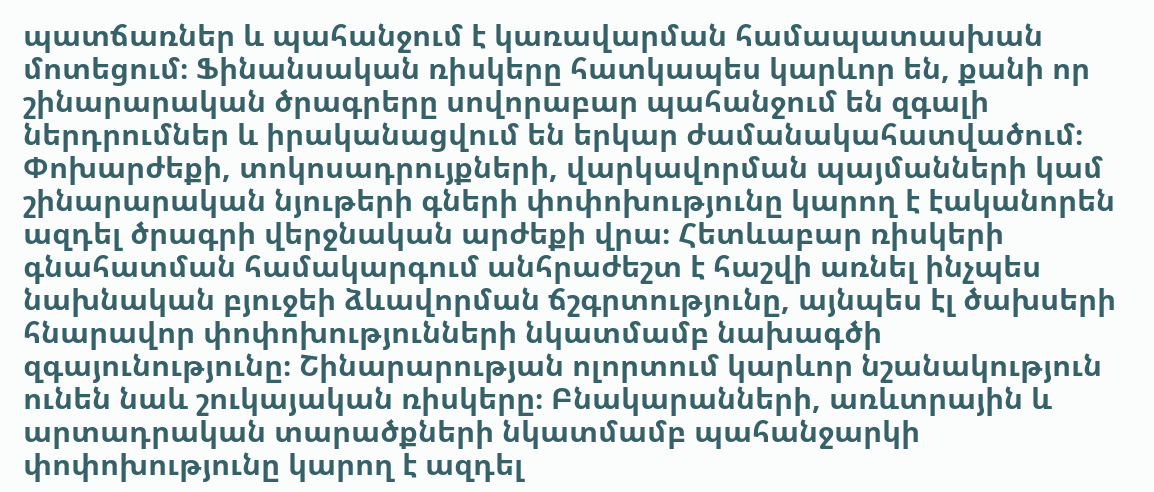պատճառներ և պահանջում է կառավարման համապատասխան մոտեցում։ Ֆինանսական ռիսկերը հատկապես կարևոր են, քանի որ շինարարական ծրագրերը սովորաբար պահանջում են զգալի ներդրումներ և իրականացվում են երկար ժամանակահատվածում։ Փոխարժեքի, տոկոսադրույքների, վարկավորման պայմանների կամ շինարարական նյութերի գների փոփոխությունը կարող է էականորեն ազդել ծրագրի վերջնական արժեքի վրա։ Հետևաբար ռիսկերի գնահատման համակարգում անհրաժեշտ է հաշվի առնել ինչպես նախնական բյուջեի ձևավորման ճշգրտությունը, այնպես էլ ծախսերի հնարավոր փոփոխությունների նկատմամբ նախագծի զգայունությունը։ Շինարարության ոլորտում կարևոր նշանակություն ունեն նաև շուկայական ռիսկերը։ Բնակարանների, առևտրային և արտադրական տարածքների նկատմամբ պահանջարկի փոփոխությունը կարող է ազդել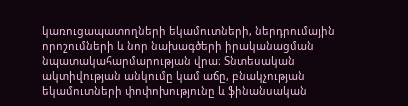կառուցապատողների եկամուտների, ներդրումային որոշումների և նոր նախագծերի իրականացման նպատակահարմարության վրա։ Տնտեսական ակտիվության անկումը կամ աճը, բնակչության եկամուտների փոփոխությունը և ֆինանսական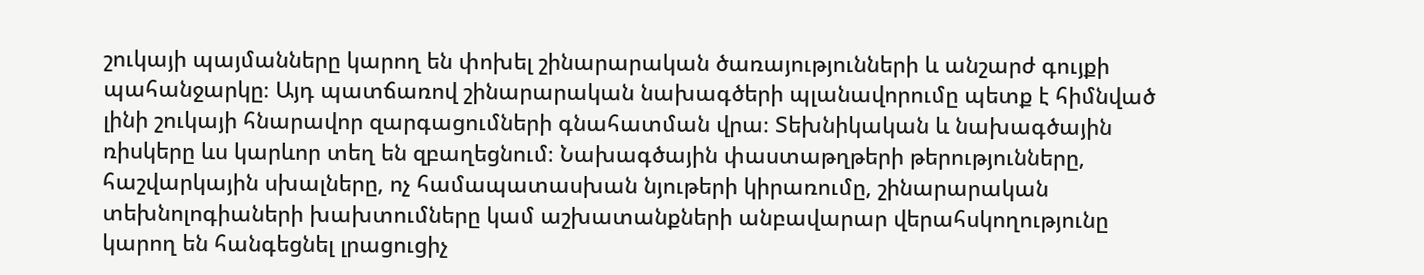շուկայի պայմանները կարող են փոխել շինարարական ծառայությունների և անշարժ գույքի պահանջարկը։ Այդ պատճառով շինարարական նախագծերի պլանավորումը պետք է հիմնված լինի շուկայի հնարավոր զարգացումների գնահատման վրա։ Տեխնիկական և նախագծային ռիսկերը ևս կարևոր տեղ են զբաղեցնում։ Նախագծային փաստաթղթերի թերությունները, հաշվարկային սխալները, ոչ համապատասխան նյութերի կիրառումը, շինարարական տեխնոլոգիաների խախտումները կամ աշխատանքների անբավարար վերահսկողությունը կարող են հանգեցնել լրացուցիչ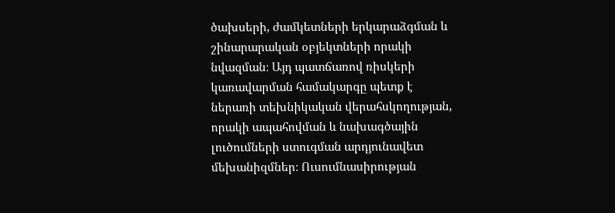ծախսերի, ժամկետների երկարաձգման և շինարարական օբյեկտների որակի նվազման։ Այդ պատճառով ռիսկերի կառավարման համակարգը պետք է ներառի տեխնիկական վերահսկողության, որակի ապահովման և նախագծային լուծումների ստուգման արդյունավետ մեխանիզմներ։ Ուսումնասիրության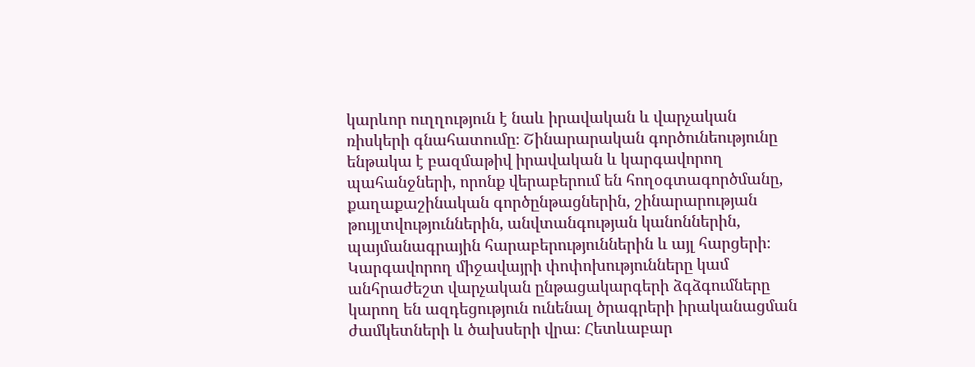կարևոր ուղղություն է նաև իրավական և վարչական ռիսկերի գնահատումը։ Շինարարական գործունեությունը ենթակա է բազմաթիվ իրավական և կարգավորող պահանջների, որոնք վերաբերում են հողօգտագործմանը, քաղաքաշինական գործընթացներին, շինարարության թույլտվություններին, անվտանգության կանոններին, պայմանագրային հարաբերություններին և այլ հարցերի։ Կարգավորող միջավայրի փոփոխությունները կամ անհրաժեշտ վարչական ընթացակարգերի ձգձգումները կարող են ազդեցություն ունենալ ծրագրերի իրականացման ժամկետների և ծախսերի վրա։ Հետևաբար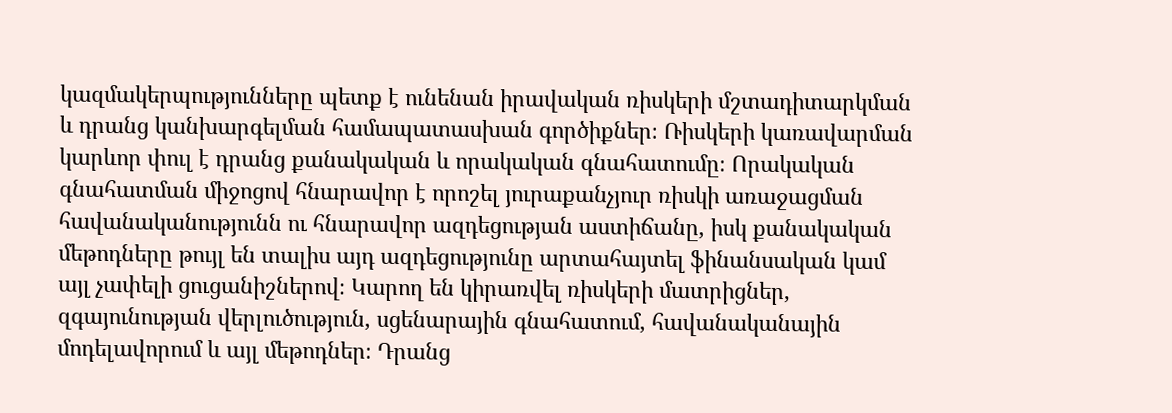կազմակերպությունները պետք է ունենան իրավական ռիսկերի մշտադիտարկման և դրանց կանխարգելման համապատասխան գործիքներ։ Ռիսկերի կառավարման կարևոր փուլ է դրանց քանակական և որակական գնահատումը։ Որակական գնահատման միջոցով հնարավոր է որոշել յուրաքանչյուր ռիսկի առաջացման հավանականությունն ու հնարավոր ազդեցության աստիճանը, իսկ քանակական մեթոդները թույլ են տալիս այդ ազդեցությունը արտահայտել ֆինանսական կամ այլ չափելի ցուցանիշներով։ Կարող են կիրառվել ռիսկերի մատրիցներ, զգայունության վերլուծություն, սցենարային գնահատում, հավանականային մոդելավորում և այլ մեթոդներ։ Դրանց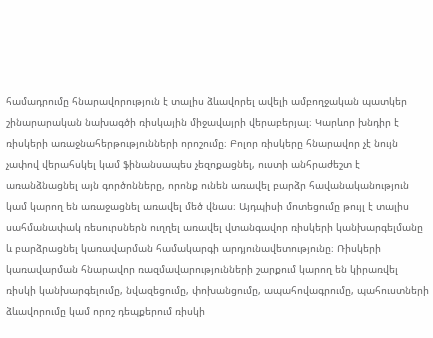համադրումը հնարավորություն է տալիս ձևավորել ավելի ամբողջական պատկեր շինարարական նախագծի ռիսկային միջավայրի վերաբերյալ։ Կարևոր խնդիր է ռիսկերի առաջնահերթությունների որոշումը։ Բոլոր ռիսկերը հնարավոր չէ նույն չափով վերահսկել կամ ֆինանսապես չեզոքացնել, ուստի անհրաժեշտ է առանձնացնել այն գործոնները, որոնք ունեն առավել բարձր հավանականություն կամ կարող են առաջացնել առավել մեծ վնաս։ Այդպիսի մոտեցումը թույլ է տալիս սահմանափակ ռեսուրսներն ուղղել առավել վտանգավոր ռիսկերի կանխարգելմանը և բարձրացնել կառավարման համակարգի արդյունավետությունը։ Ռիսկերի կառավարման հնարավոր ռազմավարությունների շարքում կարող են կիրառվել ռիսկի կանխարգելումը, նվազեցումը, փոխանցումը, ապահովագրումը, պահուստների ձևավորումը կամ որոշ դեպքերում ռիսկի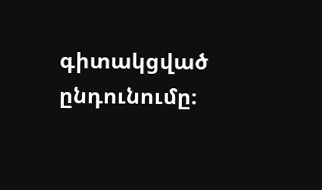գիտակցված ընդունումը։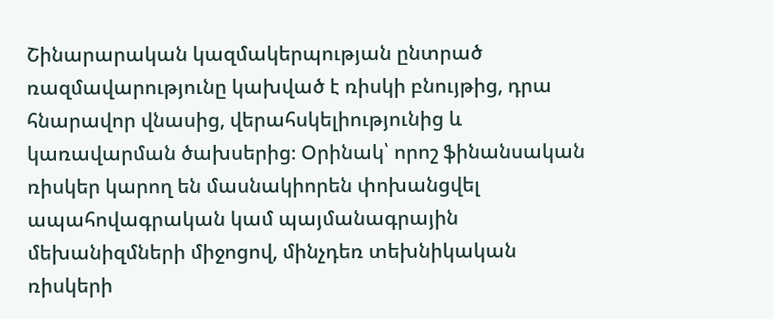Շինարարական կազմակերպության ընտրած ռազմավարությունը կախված է ռիսկի բնույթից, դրա հնարավոր վնասից, վերահսկելիությունից և կառավարման ծախսերից։ Օրինակ՝ որոշ ֆինանսական ռիսկեր կարող են մասնակիորեն փոխանցվել ապահովագրական կամ պայմանագրային մեխանիզմների միջոցով, մինչդեռ տեխնիկական ռիսկերի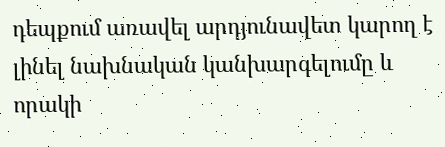դեպքում առավել արդյունավետ կարող է լինել նախնական կանխարգելումը և որակի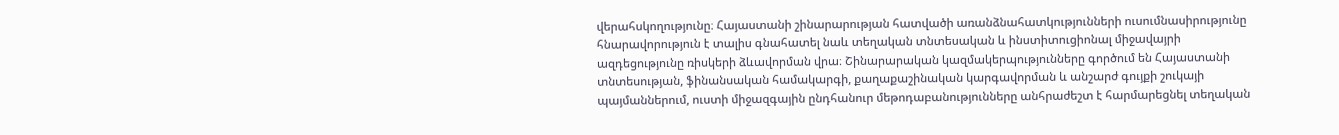վերահսկողությունը։ Հայաստանի շինարարության հատվածի առանձնահատկությունների ուսումնասիրությունը հնարավորություն է տալիս գնահատել նաև տեղական տնտեսական և ինստիտուցիոնալ միջավայրի ազդեցությունը ռիսկերի ձևավորման վրա։ Շինարարական կազմակերպությունները գործում են Հայաստանի տնտեսության, ֆինանսական համակարգի, քաղաքաշինական կարգավորման և անշարժ գույքի շուկայի պայմաններում, ուստի միջազգային ընդհանուր մեթոդաբանությունները անհրաժեշտ է հարմարեցնել տեղական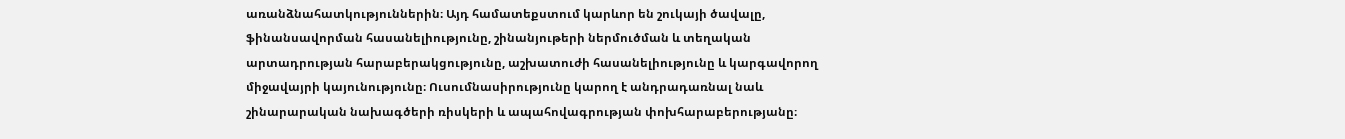առանձնահատկություններին։ Այդ համատեքստում կարևոր են շուկայի ծավալը, ֆինանսավորման հասանելիությունը, շինանյութերի ներմուծման և տեղական արտադրության հարաբերակցությունը, աշխատուժի հասանելիությունը և կարգավորող միջավայրի կայունությունը։ Ուսումնասիրությունը կարող է անդրադառնալ նաև շինարարական նախագծերի ռիսկերի և ապահովագրության փոխհարաբերությանը։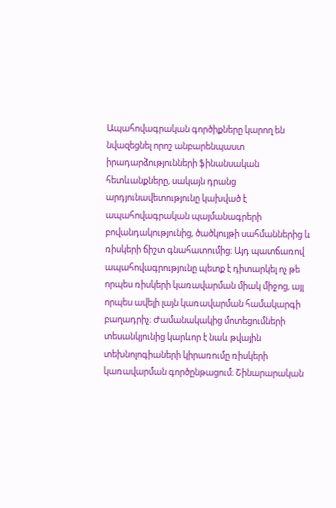Ապահովագրական գործիքները կարող են նվազեցնել որոշ անբարենպաստ իրադարձությունների ֆինանսական հետևանքները, սակայն դրանց արդյունավետությունը կախված է ապահովագրական պայմանագրերի բովանդակությունից, ծածկույթի սահմաններից և ռիսկերի ճիշտ գնահատումից։ Այդ պատճառով ապահովագրությունը պետք է դիտարկել ոչ թե որպես ռիսկերի կառավարման միակ միջոց, այլ որպես ավելի լայն կառավարման համակարգի բաղադրիչ։ Ժամանակակից մոտեցումների տեսանկյունից կարևոր է նաև թվային տեխնոլոգիաների կիրառումը ռիսկերի կառավարման գործընթացում։ Շինարարական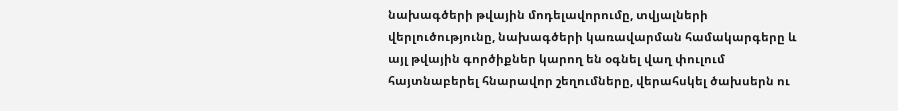նախագծերի թվային մոդելավորումը, տվյալների վերլուծությունը, նախագծերի կառավարման համակարգերը և այլ թվային գործիքներ կարող են օգնել վաղ փուլում հայտնաբերել հնարավոր շեղումները, վերահսկել ծախսերն ու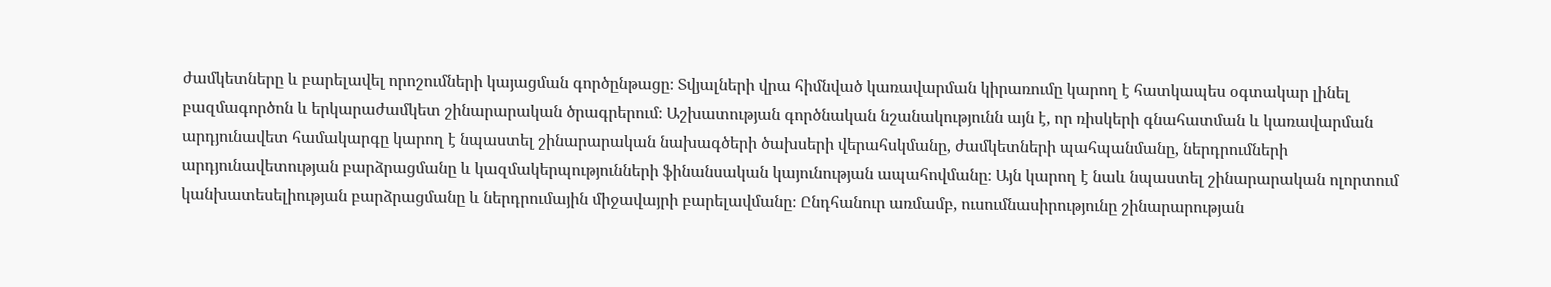ժամկետները և բարելավել որոշումների կայացման գործընթացը։ Տվյալների վրա հիմնված կառավարման կիրառումը կարող է հատկապես օգտակար լինել բազմագործոն և երկարաժամկետ շինարարական ծրագրերում։ Աշխատության գործնական նշանակությունն այն է, որ ռիսկերի գնահատման և կառավարման արդյունավետ համակարգը կարող է նպաստել շինարարական նախագծերի ծախսերի վերահսկմանը, ժամկետների պահպանմանը, ներդրումների արդյունավետության բարձրացմանը և կազմակերպությունների ֆինանսական կայունության ապահովմանը։ Այն կարող է նաև նպաստել շինարարական ոլորտում կանխատեսելիության բարձրացմանը և ներդրումային միջավայրի բարելավմանը։ Ընդհանուր առմամբ, ուսումնասիրությունը շինարարության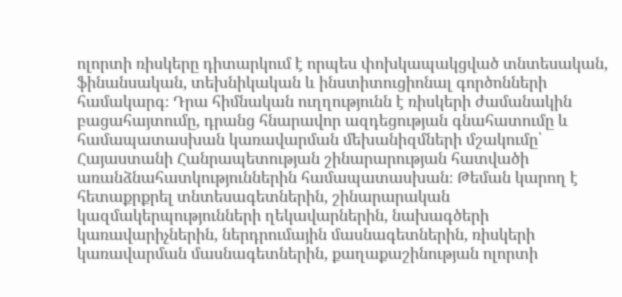ոլորտի ռիսկերը դիտարկում է որպես փոխկապակցված տնտեսական, ֆինանսական, տեխնիկական և ինստիտուցիոնալ գործոնների համակարգ։ Դրա հիմնական ուղղությունն է ռիսկերի ժամանակին բացահայտումը, դրանց հնարավոր ազդեցության գնահատումը և համապատասխան կառավարման մեխանիզմների մշակումը՝ Հայաստանի Հանրապետության շինարարության հատվածի առանձնահատկություններին համապատասխան։ Թեման կարող է հետաքրքրել տնտեսագետներին, շինարարական կազմակերպությունների ղեկավարներին, նախագծերի կառավարիչներին, ներդրումային մասնագետներին, ռիսկերի կառավարման մասնագետներին, քաղաքաշինության ոլորտի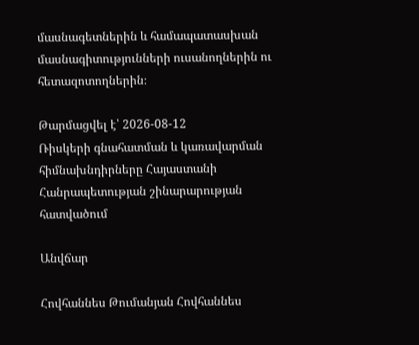մասնագետներին և համապատասխան մասնագիտությունների ուսանողներին ու հետազոտողներին։

Թարմացվել է՝ 2026-08-12
Ռիսկերի գնահատման և կառավարման հիմնախնդիրները Հայաստանի Հանրապետության շինարարության հատվածում

Անվճար

Հովհաննես Թումանյան Հովհաննես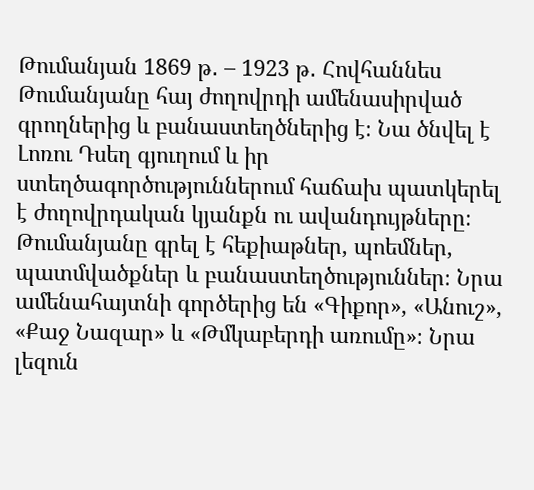Թումանյան 1869 թ․ – 1923 թ․ Հովհաննես Թումանյանը հայ ժողովրդի ամենասիրված գրողներից և բանաստեղծներից է։ Նա ծնվել է Լոռու Դսեղ գյուղում և իր ստեղծագործություններում հաճախ պատկերել է ժողովրդական կյանքն ու ավանդույթները։ Թումանյանը գրել է հեքիաթներ, պոեմներ, պատմվածքներ և բանաստեղծություններ։ Նրա ամենահայտնի գործերից են «Գիքոր», «Անուշ», «Քաջ Նազար» և «Թմկաբերդի առումը»։ Նրա լեզուն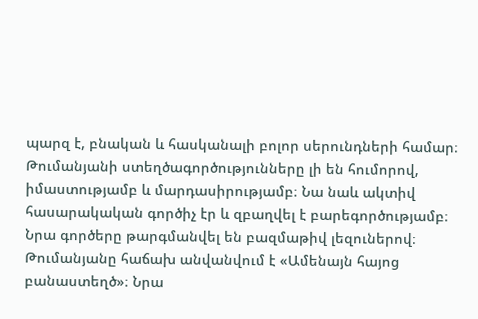պարզ է, բնական և հասկանալի բոլոր սերունդների համար։ Թումանյանի ստեղծագործությունները լի են հումորով, իմաստությամբ և մարդասիրությամբ։ Նա նաև ակտիվ հասարակական գործիչ էր և զբաղվել է բարեգործությամբ։ Նրա գործերը թարգմանվել են բազմաթիվ լեզուներով։ Թումանյանը հաճախ անվանվում է «Ամենայն հայոց բանաստեղծ»։ Նրա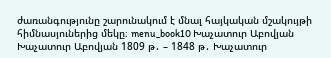ժառանգությունը շարունակում է մնալ հայկական մշակույթի հիմնասյուներից մեկը։ menu_book10 Խաչատուր Աբովյան Խաչատուր Աբովյան 1809 թ․ – 1848 թ․ Խաչատուր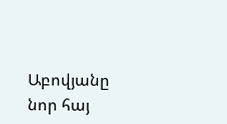Աբովյանը նոր հայ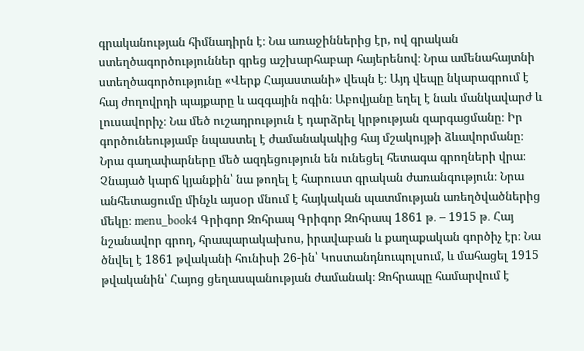գրականության հիմնադիրն է։ Նա առաջիններից էր, ով գրական ստեղծագործություններ գրեց աշխարհաբար հայերենով։ Նրա ամենահայտնի ստեղծագործությունը «Վերք Հայաստանի» վեպն է։ Այդ վեպը նկարագրում է հայ ժողովրդի պայքարը և ազգային ոգին։ Աբովյանը եղել է նաև մանկավարժ և լուսավորիչ։ Նա մեծ ուշադրություն է դարձրել կրթության զարգացմանը։ Իր գործունեությամբ նպաստել է ժամանակակից հայ մշակույթի ձևավորմանը։ Նրա գաղափարները մեծ ազդեցություն են ունեցել հետագա գրողների վրա։ Չնայած կարճ կյանքին՝ նա թողել է հարուստ գրական ժառանգություն։ Նրա անհետացումը մինչև այսօր մնում է հայկական պատմության առեղծվածներից մեկը։ menu_book4 Գրիգոր Զոհրապ Գրիգոր Զոհրապ 1861 թ․ – 1915 թ․ Հայ նշանավոր գրող, հրապարակախոս, իրավաբան և քաղաքական գործիչ էր։ Նա ծնվել է 1861 թվականի հունիսի 26-ին՝ Կոստանդնուպոլսում, և մահացել 1915 թվականին՝ Հայոց ցեղասպանության ժամանակ։ Զոհրապը համարվում է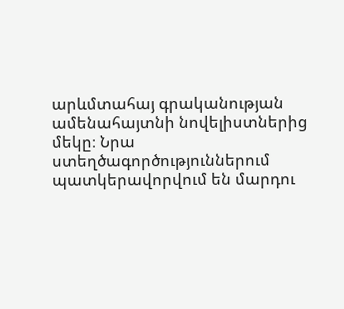արևմտահայ գրականության ամենահայտնի նովելիստներից մեկը։ Նրա ստեղծագործություններում պատկերավորվում են մարդու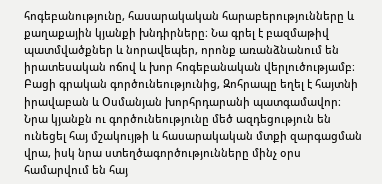հոգեբանությունը, հասարակական հարաբերությունները և քաղաքային կյանքի խնդիրները։ Նա գրել է բազմաթիվ պատմվածքներ և նորավեպեր, որոնք առանձնանում են իրատեսական ոճով և խոր հոգեբանական վերլուծությամբ։ Բացի գրական գործունեությունից, Զոհրապը եղել է հայտնի իրավաբան և Օսմանյան խորհրդարանի պատգամավոր։ Նրա կյանքն ու գործունեությունը մեծ ազդեցություն են ունեցել հայ մշակույթի և հասարակական մտքի զարգացման վրա, իսկ նրա ստեղծագործությունները մինչ օրս համարվում են հայ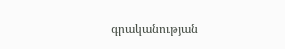գրականության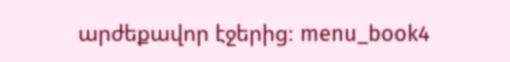արժեքավոր էջերից։ menu_book4